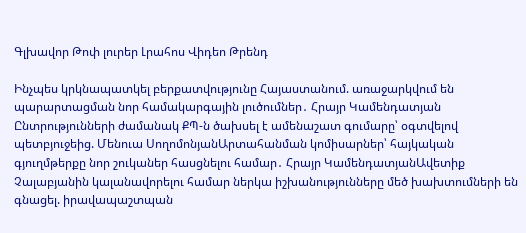Գլխավոր Թոփ լուրեր Լրահոս Վիդեո Թրենդ

Ինչպես կրկնապատկել բերքատվությունը Հայաստանում. առաջարկվում են պարարտացման նոր համակարգային լուծումներ․ Հրայր Կամենդատյան Ընտրությունների ժամանակ ՔՊ-ն ծախսել է ամենաշատ գումարը՝ օգտվելով պետբյուջեից. Մենուա ՍողոմոնյանԱրտահանման կոմիսարներ՝ հայկական գյուղմթերքը նոր շուկաներ հասցնելու համար․ Հրայր ԿամենդատյանԱվետիք Չալաբյանին կալանավորելու համար ներկա իշխանությունները մեծ խախտումների են գնացել. իրավապաշտպան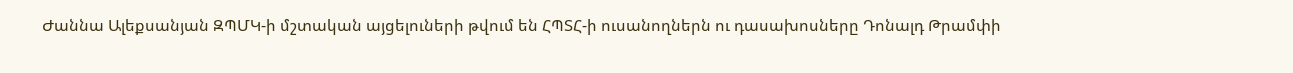Ժաննա Ալեքսանյան ԶՊՄԿ-ի մշտական այցելուների թվում են ՀՊՏՀ-ի ուսանողներն ու դասախոսները Դոնալդ Թրամփի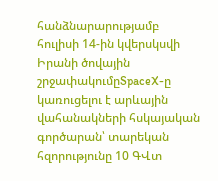հանձնարարությամբ հուլիսի 14-ին կվերսկսվի Իրանի ծովային շրջափակումըSpaceX-ը կառուցելու է արևային վահանակների հսկայական գործարան՝ տարեկան հզորությունը 10 ԳՎտ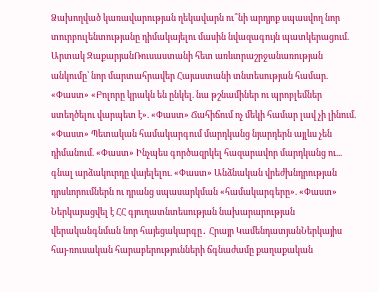Ձախողված կառավարության ղեկավարն ու՞նի արդյոք սպասվող նոր տուրբուլենտությանը դիմակայելու մասին նվազագույն պատկերացում. Արտակ ԶաքարյանՌուսաստանի հետ առևտրաշրջանառության անկումը՝ նոր մարտահրավեր Հայաստանի տնտեսության համար. «Փաստ» «Բոլորը կրակն են ընկել. նա թշնամիներ ու պրոբլեմներ ստեղծելու վարպետ է». «Փաստ» Ճահիճում ոչ մեկի համար լավ չի լինում. «Փաստ» Պետական համակարգում մարդկանց նյարդերն այլևս չեն դիմանում. «Փաստ» Ինչպես գործազրկել հազարավոր մարդկանց ու... գնալ արձակուրդը վայելելու. «Փաստ» Անձնական վրեժխնդրության դրսևորումներն ու դրանց սպասարկման «համակարգերը». «Փաստ» Ներկայացվել է ՀՀ գյուղատնտեսության նախարարության վերականգնման նոր հայեցակարգը․ Հրայր ԿամենդատյանՆերկայիս հայ-ռուսական հարաբերությունների ճգնաժամը քաղաքական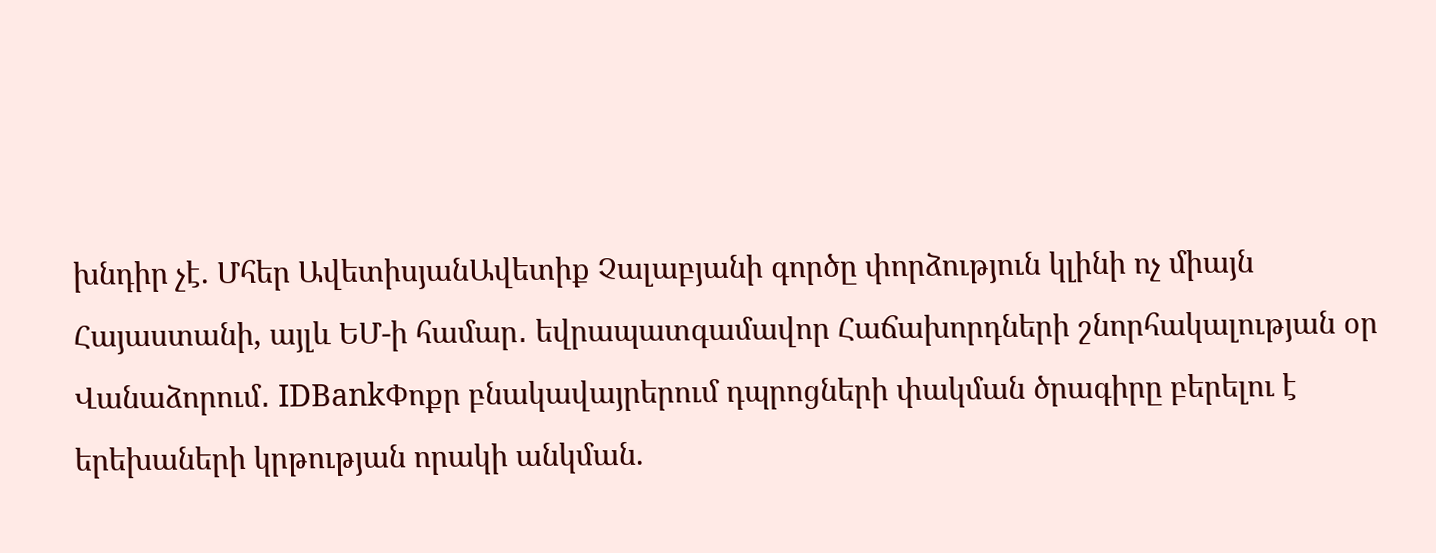խնդիր չէ. Մհեր ԱվետիսյանԱվետիք Չալաբյանի գործը փորձություն կլինի ոչ միայն Հայաստանի, այլև ԵՄ-ի համար․ եվրապատգամավոր Հաճախորդների շնորհակալության օր Վանաձորում․ IDBankՓոքր բնակավայրերում դպրոցների փակման ծրագիրը բերելու է երեխաների կրթության որակի անկման.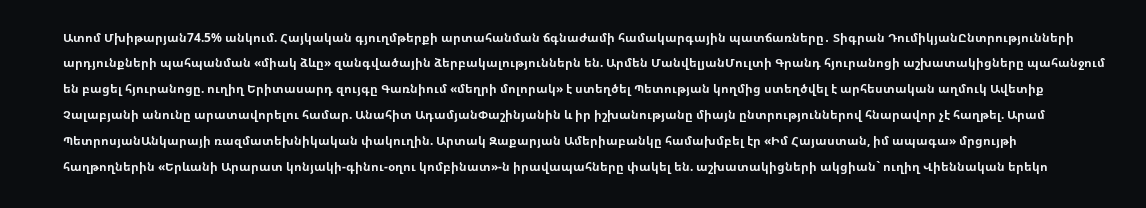Ատոմ Մխիթարյան74.5% անկում. Հայկական գյուղմթերքի արտահանման ճգնաժամի համակարգային պատճառները․ Տիգրան ԴումիկյանԸնտրությունների արդյունքների պահպանման «միակ ձևը» զանգվածային ձերբակալություններն են. Արմեն ՄանվելյանՄուլտի Գրանդ հյուրանոցի աշխատակիցները պահանջում են բացել հյուրանոցը. ուղիղ Երիտասարդ զույգը Գառնիում «մեղրի մոլորակ» է ստեղծել Պետության կողմից ստեղծվել է արհեստական աղմուկ Ավետիք Չալաբյանի անունը արատավորելու համար. Անահիտ ԱդամյանՓաշինյանին և իր իշխանությանը միայն ընտրություններով հնարավոր չէ հաղթել. Արամ ՊետրոսյանԱնկարայի ռազմատեխնիկական փակուղին. Արտակ Զաքարյան Ամերիաբանկը համախմբել էր «Իմ Հայաստան, իմ ապագա» մրցույթի հաղթողներին «Երևանի Արարատ կոնյակի-գինու-օղու կոմբինատ»-ն իրավապահները փակել են. աշխատակիցների ակցիան` ուղիղ Վիեննական երեկո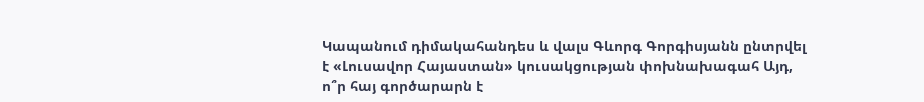Կապանում դիմակահանդես և վալս Գևորգ Գորգիսյանն ընտրվել է «Լուսավոր Հայաստան» կուսակցության փոխնախագահ Այդ, ո՞ր հայ գործարարն է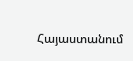Հայաստանում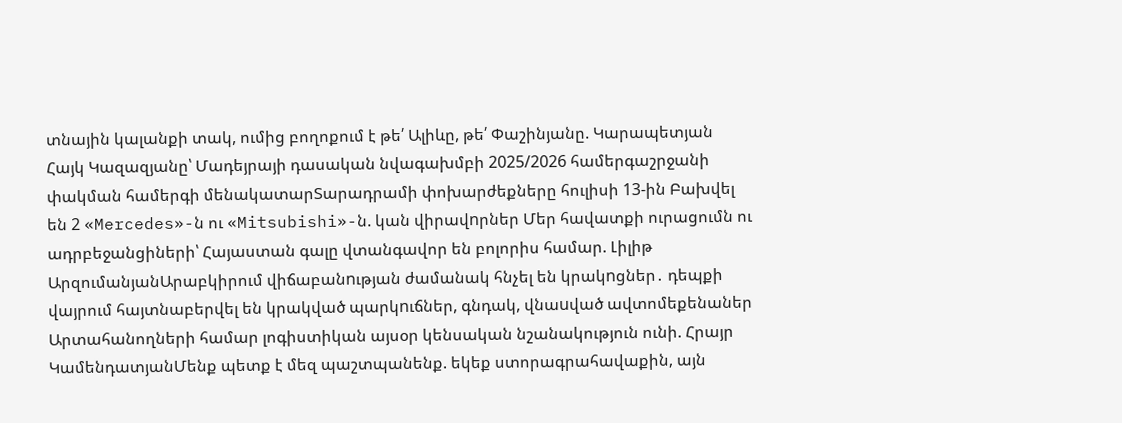տնային կալանքի տակ, ումից բողոքում է թե՛ Ալիևը, թե՛ Փաշինյանը. Կարապետյան Հայկ Կազազյանը՝ Մադեյրայի դասական նվագախմբի 2025/2026 համերգաշրջանի փակման համերգի մենակատարՏարադրամի փոխարժեքները հուլիսի 13-ին Բախվել են 2 «Mercedes»-ն ու «Mitsubishi»-ն. կան վիրավnրներ Մեր հավատքի ուրացումն ու ադրբեջանցիների՝ Հայաստան գալը վտանգավոր են բոլորիս համար. Լիլիթ ԱրզումանյանԱրաբկիրում վիճաբանnւթյան ժամանակ հնչել են կրակnցներ․ դեպքի վայրում հայտնաբերվել են կրակված պարկnւճներ, գնդակ, վնաuված ավտոմեքենաներ Արտահանողների համար լոգիստիկան այսօր կենսական նշանակություն ունի. Հրայր ԿամենդատյանՄենք պետք է մեզ պաշտպանենք. եկեք ստորագրահավաքին, այն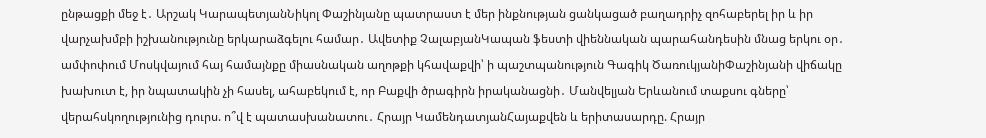ընթացքի մեջ է․ Արշակ ԿարապետյանՆիկոլ Փաշինյանը պատրաստ է մեր ինքնության ցանկացած բաղադրիչ զոհաբերել իր և իր վարչախմբի իշխանությունը երկարաձգելու համար․ Ավետիք ՉալաբյանԿապան ֆեստի վիեննական պարահանդեսին մնաց երկու օր․ ամփոփում Մոսկվայում հայ համայնքը միասնական աղոթքի կհավաքվի՝ ի պաշտպանություն Գագիկ ԾառուկյանիՓաշինյանի վիճակը խախուտ է, իր նպատակին չի հասել, ահաբեկում է, որ Բաքվի ծրագիրն իրականացնի․ Մանվելյան Երևանում տաքսու գները՝ վերահսկողությունից դուրս. ո՞վ է պատասխանատու․ Հրայր ԿամենդատյանՀայաքվեն և երիտասարդը. Հրայր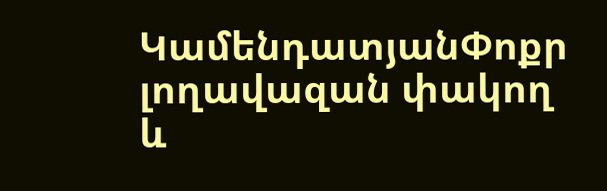ԿամենդատյանՓոքր լողավազան փակող և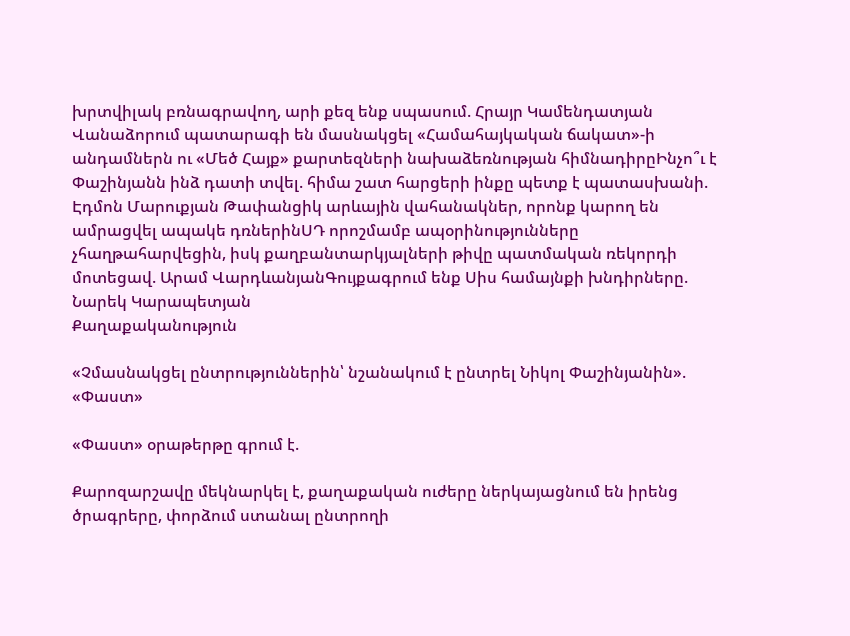խրտվիլակ բռնագրավող, արի քեզ ենք սպասում. Հրայր Կամենդատյան Վանաձորում պատարագի են մասնակցել «Համահայկական ճակատ»-ի անդամներն ու «Մեծ Հայք» քարտեզների նախաձեռնության հիմնադիրըԻնչո՞ւ է Փաշինյանն ինձ դատի տվել. հիմա շատ հարցերի ինքը պետք է պատասխանի. Էդմոն Մարուքյան Թափանցիկ արևային վահանակներ, որոնք կարող են ամրացվել ապակե դռներինՍԴ որոշմամբ ապօրինությունները չհաղթահարվեցին, իսկ քաղբանտարկյալների թիվը պատմական ռեկորդի մոտեցավ. Արամ ՎարդևանյանԳույքագրում ենք Սիս համայնքի խնդիրները. Նարեկ Կարապետյան
Քաղաքականություն

«Չմասնակցել ընտրություններին՝ նշանակում է ընտրել Նիկոլ Փաշինյանին». «Փաստ»

«Փաստ» օրաթերթը գրում է.

Քարոզարշավը մեկնարկել է, քաղաքական ուժերը ներկայացնում են իրենց ծրագրերը, փորձում ստանալ ընտրողի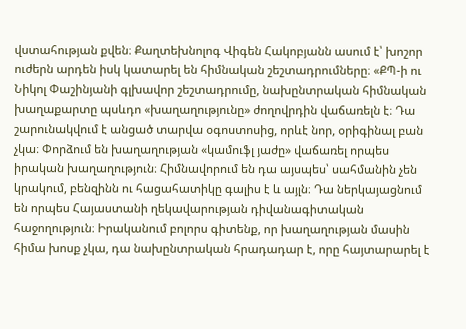վստահության քվեն։ Քաղտեխնոլոգ Վիգեն Հակոբյանն ասում է՝ խոշոր ուժերն արդեն իսկ կատարել են հիմնական շեշտադրումները։ «ՔՊ-ի ու Նիկոլ Փաշինյանի գլխավոր շեշտադրումը, նախընտրական հիմնական խաղաքարտը պսևդո «խաղաղությունը» ժողովրդին վաճառելն է։ Դա շարունակվում է անցած տարվա օգոստոսից, որևէ նոր, օրիգինալ բան չկա։ Փորձում են խաղաղության «կամուֆլ յաժը» վաճառել որպես իրական խաղաղություն։ Հիմնավորում են դա այսպես՝ սահմանին չեն կրակում, բենզինն ու հացահատիկը գալիս է և այլն։ Դա ներկայացնում են որպես Հայաստանի ղեկավարության դիվանագիտական հաջողություն։ Իրականում բոլորս գիտենք, որ խաղաղության մասին հիմա խոսք չկա, դա նախընտրական հրադադար է, որը հայտարարել է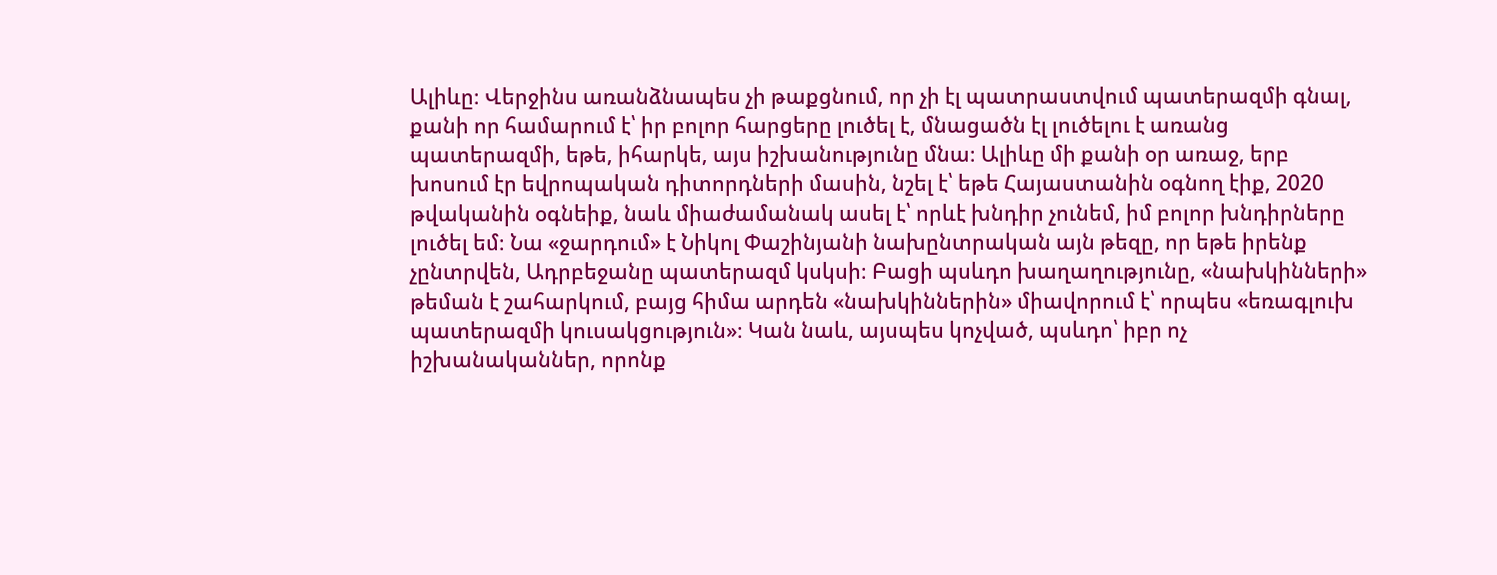Ալիևը։ Վերջինս առանձնապես չի թաքցնում, որ չի էլ պատրաստվում պատերազմի գնալ, քանի որ համարում է՝ իր բոլոր հարցերը լուծել է, մնացածն էլ լուծելու է առանց պատերազմի, եթե, իհարկե, այս իշխանությունը մնա։ Ալիևը մի քանի օր առաջ, երբ խոսում էր եվրոպական դիտորդների մասին, նշել է՝ եթե Հայաստանին օգնող էիք, 2020 թվականին օգնեիք, նաև միաժամանակ ասել է՝ որևէ խնդիր չունեմ, իմ բոլոր խնդիրները լուծել եմ։ Նա «ջարդում» է Նիկոլ Փաշինյանի նախընտրական այն թեզը, որ եթե իրենք չընտրվեն, Ադրբեջանը պատերազմ կսկսի։ Բացի պսևդո խաղաղությունը, «նախկինների» թեման է շահարկում, բայց հիմա արդեն «նախկիններին» միավորում է՝ որպես «եռագլուխ պատերազմի կուսակցություն»։ Կան նաև, այսպես կոչված, պսևդո՝ իբր ոչ իշխանականներ, որոնք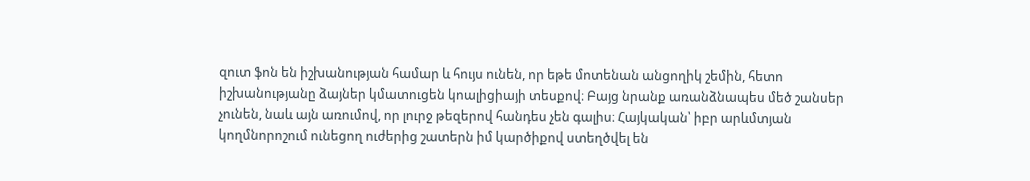զուտ ֆոն են իշխանության համար և հույս ունեն, որ եթե մոտենան անցողիկ շեմին, հետո իշխանությանը ձայներ կմատուցեն կոալիցիայի տեսքով։ Բայց նրանք առանձնապես մեծ շանսեր չունեն, նաև այն առումով, որ լուրջ թեզերով հանդես չեն գալիս։ Հայկական՝ իբր արևմտյան կողմնորոշում ունեցող ուժերից շատերն իմ կարծիքով ստեղծվել են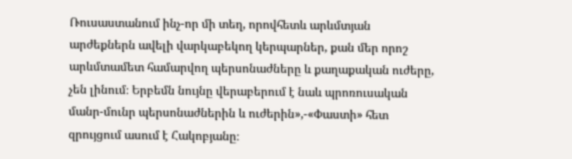Ռուսաստանում ինչ-որ մի տեղ, որովհետև արևմտյան արժեքներն ավելի վարկաբեկող կերպարներ, քան մեր որոշ արևմտամետ համարվող պերսոնաժները և քաղաքական ուժերը, չեն լինում։ Երբեմն նույնը վերաբերում է նաև պրոռուսական մանր-մունր պերսոնաժներին և ուժերին»,-«Փաստի» հետ զրույցում ասում է Հակոբյանը։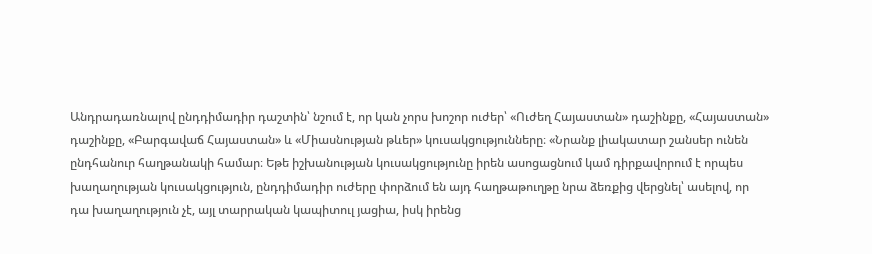Անդրադառնալով ընդդիմադիր դաշտին՝ նշում է, որ կան չորս խոշոր ուժեր՝ «Ուժեղ Հայաստան» դաշինքը, «Հայաստան» դաշինքը, «Բարգավաճ Հայաստան» և «Միասնության թևեր» կուսակցությունները։ «Նրանք լիակատար շանսեր ունեն ընդհանուր հաղթանակի համար։ Եթե իշխանության կուսակցությունը իրեն ասոցացնում կամ դիրքավորում է որպես խաղաղության կուսակցություն, ընդդիմադիր ուժերը փորձում են այդ հաղթաթուղթը նրա ձեռքից վերցնել՝ ասելով, որ դա խաղաղություն չէ, այլ տարրական կապիտուլ յացիա, իսկ իրենց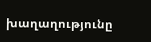խաղաղությունը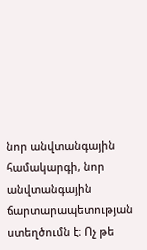նոր անվտանգային համակարգի, նոր անվտանգային ճարտարապետության ստեղծումն է։ Ոչ թե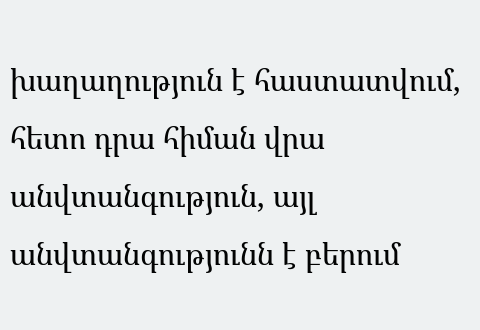խաղաղություն է հաստատվում, հետո դրա հիման վրա անվտանգություն, այլ անվտանգությունն է բերում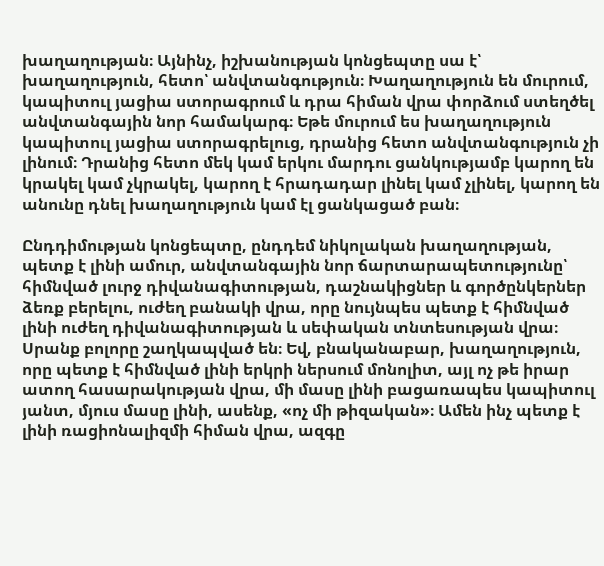խաղաղության։ Այնինչ, իշխանության կոնցեպտը սա է՝ խաղաղություն, հետո՝ անվտանգություն։ Խաղաղություն են մուրում, կապիտուլ յացիա ստորագրում և դրա հիման վրա փորձում ստեղծել անվտանգային նոր համակարգ։ Եթե մուրում ես խաղաղություն կապիտուլ յացիա ստորագրելուց, դրանից հետո անվտանգություն չի լինում։ Դրանից հետո մեկ կամ երկու մարդու ցանկությամբ կարող են կրակել կամ չկրակել, կարող է հրադադար լինել կամ չլինել, կարող են անունը դնել խաղաղություն կամ էլ ցանկացած բան։

Ընդդիմության կոնցեպտը, ընդդեմ նիկոլական խաղաղության, պետք է լինի ամուր, անվտանգային նոր ճարտարապետությունը՝ հիմնված լուրջ դիվանագիտության, դաշնակիցներ և գործընկերներ ձեռք բերելու, ուժեղ բանակի վրա, որը նույնպես պետք է հիմնված լինի ուժեղ դիվանագիտության և սեփական տնտեսության վրա։ Սրանք բոլորը շաղկապված են։ Եվ, բնականաբար, խաղաղություն, որը պետք է հիմնված լինի երկրի ներսում մոնոլիտ, այլ ոչ թե իրար ատող հասարակության վրա, մի մասը լինի բացառապես կապիտուլ յանտ, մյուս մասը լինի, ասենք, «ոչ մի թիզական»։ Ամեն ինչ պետք է լինի ռացիոնալիզմի հիման վրա, ազգը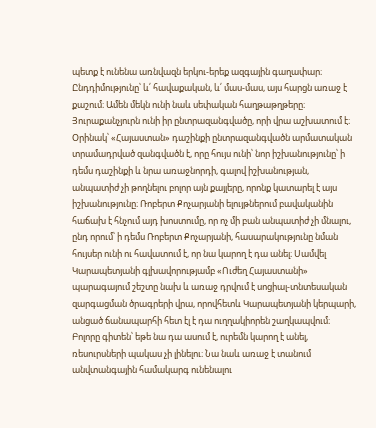պետք է ունենա առնվազն երկու-երեք ազգային գաղափար։ Ընդդիմությունը՝ և՛ հավաքական, և՛ մաս-մաս, այս հարցն առաջ է քաշում։ Ամեն մեկն ունի նաև սեփական հաղթաթղթերը։ Յուրաքանչյուրն ունի իր ընտրազանգվածը, որի վրա աշխատում է։ Օրինակ՝ «Հայաստան» դաշինքի ընտրազանգվածն արմատական տրամադրված զանգվածն է, որը հույս ունի՝ նոր իշխանությունը՝ ի դեմս դաշինքի և նրա առաջնորդի, գալով իշխանության, անպատիժ չի թողնելու բոլոր այն քայլերը, որոնք կատարել է այս իշխանությունը։ Ռոբերտ Քոչարյանի ելույթներում բավականին հաճախ է հնչում այդ խոստումը, որ ոչ մի բան անպատիժ չի մնալու, ընդ որում՝ ի դեմս Ռոբերտ Քոչարյանի, հասարակությունը նման հույսեր ունի ու հավատում է, որ նա կարող է դա անել։ Սամվել Կարապետյանի գլխավորությամբ «Ուժեղ Հայաստանի» պարագայում շեշտը նախ և առաջ դրվում է սոցիալ-տնտեսական զարգացման ծրագրերի վրա, որովհետև Կարապետյանի կերպարի, անցած ճանապարհի հետ էլ է դա ուղղակիորեն շաղկապվում։ Բոլորը գիտեն՝ եթե նա դա ասում է, ուրեմն կարող է անել, ռեսուրսների պակաս չի լինելու։ Նա նաև առաջ է տանում անվտանգային համակարգ ունենալու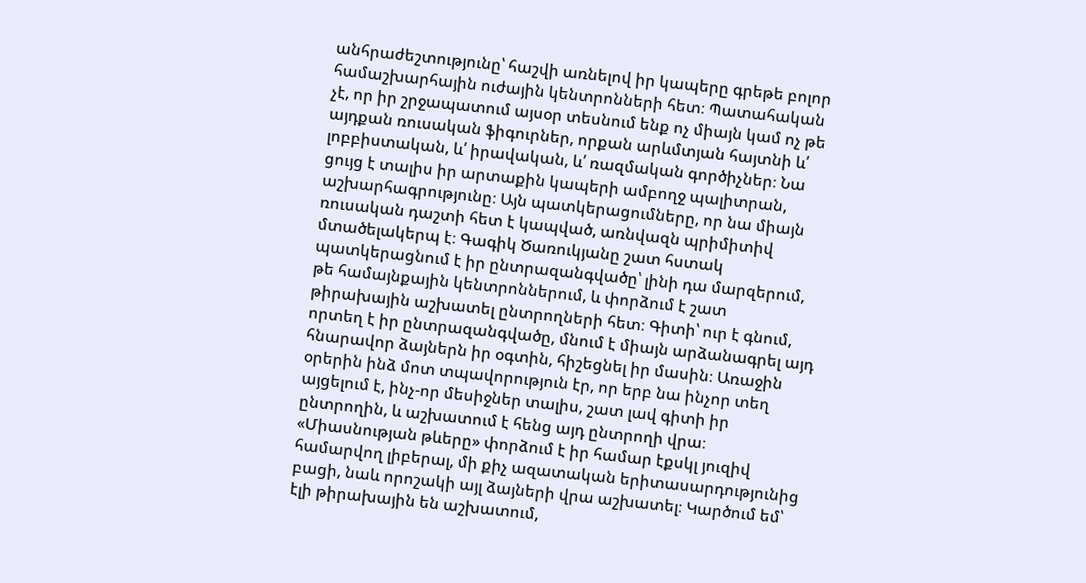անհրաժեշտությունը՝ հաշվի առնելով իր կապերը գրեթե բոլոր համաշխարհային ուժային կենտրոնների հետ։ Պատահական չէ, որ իր շրջապատում այսօր տեսնում ենք ոչ միայն կամ ոչ թե այդքան ռուսական ֆիգուրներ, որքան արևմտյան հայտնի և՛ լոբբիստական, և՛ իրավական, և՛ ռազմական գործիչներ։ Նա ցույց է տալիս իր արտաքին կապերի ամբողջ պալիտրան, աշխարհագրությունը։ Այն պատկերացումները, որ նա միայն ռուսական դաշտի հետ է կապված, առնվազն պրիմիտիվ մտածելակերպ է։ Գագիկ Ծառուկյանը շատ հստակ պատկերացնում է իր ընտրազանգվածը՝ լինի դա մարզերում, թե համայնքային կենտրոններում, և փորձում է շատ թիրախային աշխատել ընտրողների հետ։ Գիտի՝ ուր է գնում, որտեղ է իր ընտրազանգվածը, մնում է միայն արձանագրել այդ հնարավոր ձայներն իր օգտին, հիշեցնել իր մասին։ Առաջին օրերին ինձ մոտ տպավորություն էր, որ երբ նա ինչոր տեղ այցելում է, ինչ-որ մեսիջներ տալիս, շատ լավ գիտի իր ընտրողին, և աշխատում է հենց այդ ընտրողի վրա։ «Միասնության թևերը» փորձում է իր համար էքսկլ յուզիվ համարվող լիբերալ, մի քիչ ազատական երիտասարդությունից բացի, նաև որոշակի այլ ձայների վրա աշխատել։ Կարծում եմ՝ էլի թիրախային են աշխատում,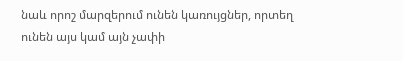նաև որոշ մարզերում ունեն կառույցներ, որտեղ ունեն այս կամ այն չափի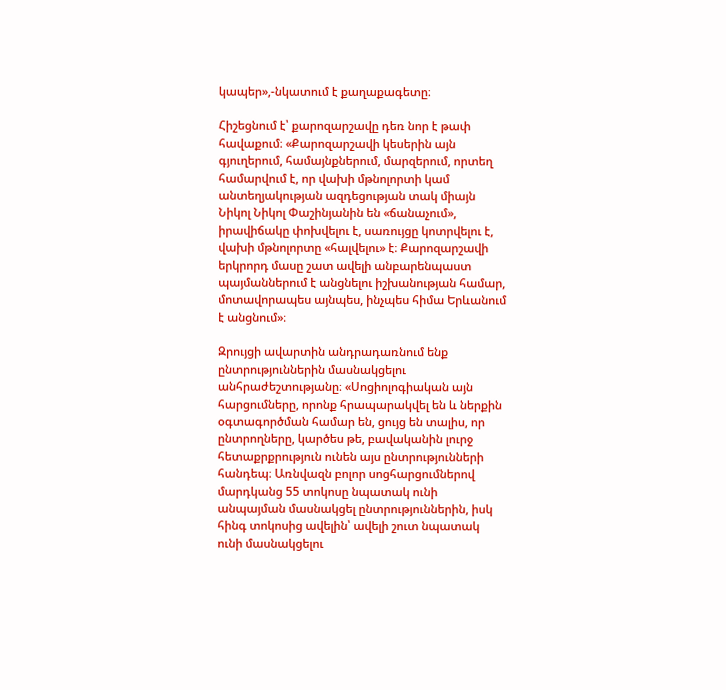կապեր»,-նկատում է քաղաքագետը։

Հիշեցնում է՝ քարոզարշավը դեռ նոր է թափ հավաքում։ «Քարոզարշավի կեսերին այն գյուղերում, համայնքներում, մարզերում, որտեղ համարվում է, որ վախի մթնոլորտի կամ անտեղյակության ազդեցության տակ միայն Նիկոլ Նիկոլ Փաշինյանին են «ճանաչում», իրավիճակը փոխվելու է, սառույցը կոտրվելու է, վախի մթնոլորտը «հալվելու» է։ Քարոզարշավի երկրորդ մասը շատ ավելի անբարենպաստ պայմաններում է անցնելու իշխանության համար, մոտավորապես այնպես, ինչպես հիմա Երևանում է անցնում»։

Զրույցի ավարտին անդրադառնում ենք ընտրություններին մասնակցելու անհրաժեշտությանը։ «Սոցիոլոգիական այն հարցումները, որոնք հրապարակվել են և ներքին օգտագործման համար են, ցույց են տալիս, որ ընտրողները, կարծես թե, բավականին լուրջ հետաքրքրություն ունեն այս ընտրությունների հանդեպ։ Առնվազն բոլոր սոցհարցումներով մարդկանց 55 տոկոսը նպատակ ունի անպայման մասնակցել ընտրություններին, իսկ հինգ տոկոսից ավելին՝ ավելի շուտ նպատակ ունի մասնակցելու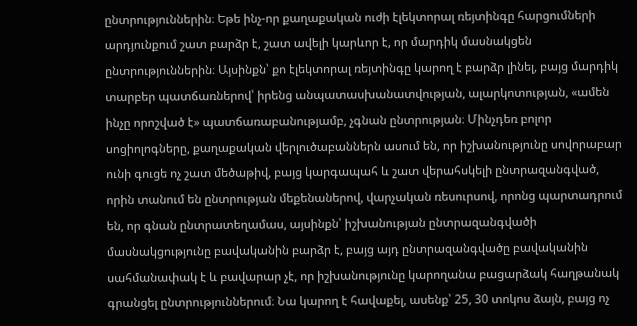ընտրություններին։ Եթե ինչ-որ քաղաքական ուժի էլեկտորալ ռեյտինգը հարցումների արդյունքում շատ բարձր է, շատ ավելի կարևոր է, որ մարդիկ մասնակցեն ընտրություններին։ Այսինքն՝ քո էլեկտորալ ռեյտինգը կարող է բարձր լինել, բայց մարդիկ տարբեր պատճառներով՝ իրենց անպատասխանատվության, ալարկոտության, «ամեն ինչը որոշված է» պատճառաբանությամբ, չգնան ընտրության։ Մինչդեռ բոլոր սոցիոլոգները, քաղաքական վերլուծաբաններն ասում են, որ իշխանությունը սովորաբար ունի գուցե ոչ շատ մեծաթիվ, բայց կարգապահ և շատ վերահսկելի ընտրազանգված, որին տանում են ընտրության մեքենաներով, վարչական ռեսուրսով, որոնց պարտադրում են, որ գնան ընտրատեղամաս, այսինքն՝ իշխանության ընտրազանգվածի մասնակցությունը բավականին բարձր է, բայց այդ ընտրազանգվածը բավականին սահմանափակ է և բավարար չէ, որ իշխանությունը կարողանա բացարձակ հաղթանակ գրանցել ընտրություններում։ Նա կարող է հավաքել, ասենք՝ 25, 30 տոկոս ձայն, բայց ոչ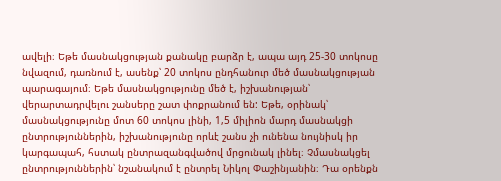ավելի։ Եթե մասնակցության քանակը բարձր է, ապա այդ 25-30 տոկոսը նվազում, դառնում է, ասենք՝ 20 տոկոս ընդհանուր մեծ մասնակցության պարագայում։ Եթե մասնակցությունը մեծ է, իշխանության՝ վերարտադրվելու շանսերը շատ փոքրանում են: Եթե, օրինակ՝ մասնակցությունը մոտ 60 տոկոս լինի, 1,5 միլիոն մարդ մասնակցի ընտրություններին, իշխանությունը որևէ շանս չի ունենա նույնիսկ իր կարգապահ, հստակ ընտրազանգվածով մրցունակ լինել։ Չմասնակցել ընտրություններին՝ նշանակում է ընտրել Նիկոլ Փաշինյանին։ Դա օրենքն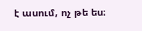է ասում, ոչ թե ես։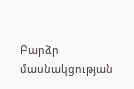Բարձր մասնակցության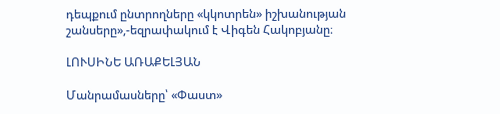դեպքում ընտրողները «կկոտրեն» իշխանության շանսերը»,-եզրափակում է Վիգեն Հակոբյանը։

ԼՈՒՍԻՆԵ ԱՌԱՔԵԼՅԱՆ

Մանրամասները՝ «Փաստ»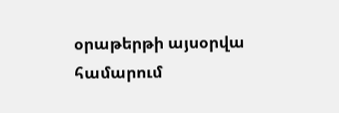օրաթերթի այսօրվա համարում